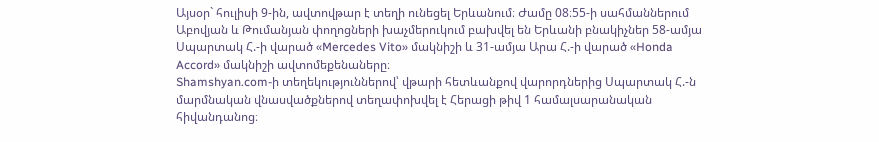Այսօր` հուլիսի 9-ին, ավտովթար է տեղի ունեցել Երևանում։ Ժամը 08։55-ի սահմաններում Աբովյան և Թումանյան փողոցների խաչմերուկում բախվել են Երևանի բնակիչներ 58-ամյա Սպարտակ Հ.-ի վարած «Mercedes Vito» մակնիշի և 31-ամյա Արա Հ.-ի վարած «Honda Accord» մակնիշի ավտոմեքենաները։
Shamshyan.com-ի տեղեկություններով՝ վթարի հետևանքով վարորդներից Սպարտակ Հ.-ն մարմնական վնասվածքներով տեղափոխվել է Հերացի թիվ 1 համալսարանական հիվանդանոց։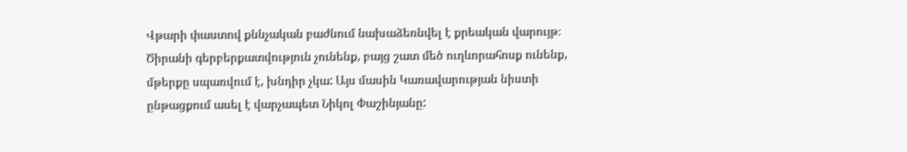Վթարի փաստով քննչական բաժնում նախաձեռնվել է քրեական վարույթ։
Ծիրանի գերբերքատվություն չունենք, բայց շատ մեծ ուղևորահոսք ունենք, մթերքը սպառվում է, խնդիր չկա: Այս մասին Կառավարության նիստի ընթացքում ասել է վարչապետ Նիկոլ Փաշինյանը: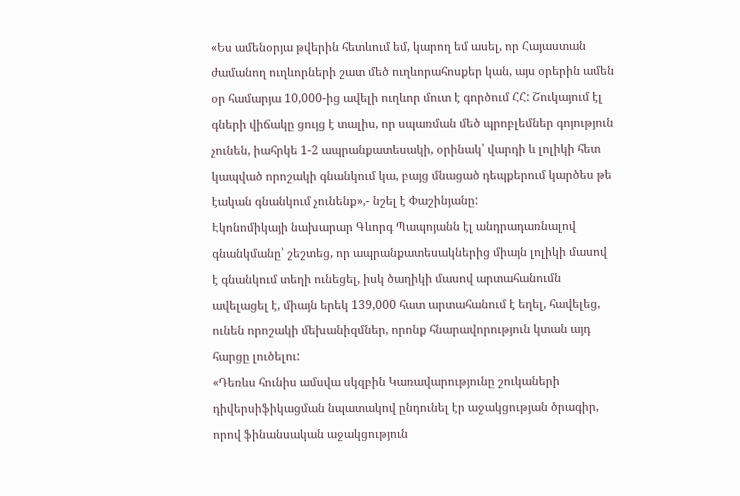«Ես ամենօրյա թվերին հետևում եմ, կարող եմ ասել, որ Հայաստան ժամանող ուղևորների շատ մեծ ուղևորահոսքեր կան, այս օրերին ամեն օր համարյա 10,000-ից ավելի ուղևոր մուտ է գործում ՀՀ: Շուկայում էլ գների վիճակը ցույց է տալիս, որ սպառման մեծ պրոբլեմներ գոյություն չունեն, իահրկե 1-2 ապրանքատեսակի, օրինակ՝ վարդի և լոլիկի հետ կապված որոշակի գնանկում կա, բայց մնացած դեպքերում կարծես թե էական գնանկում չունենք»,- նշել է Փաշինյանը:
Էկոնոմիկայի նախարար Գևորգ Պապոյանն էլ անդրադառնալով գնանկմանը՝ շեշտեց, որ ապրանքատեսակներից միայն լոլիկի մասով է գնանկում տեղի ունեցել, իսկ ծաղիկի մասով արտահանումն ավելացել է, միայն երեկ 139,000 հատ արտահանում է եղել, հավելեց, ունեն որոշակի մեխանիզմներ, որոնք հնարավորություն կտան այդ հարցը լուծելու:
«Դեռևս հունիս ամսվա սկզբին Կառավարությունը շուկաների դիվերսիֆիկացման նպատակով ընդունել էր աջակցության ծրագիր, որով ֆինանսական աջակցություն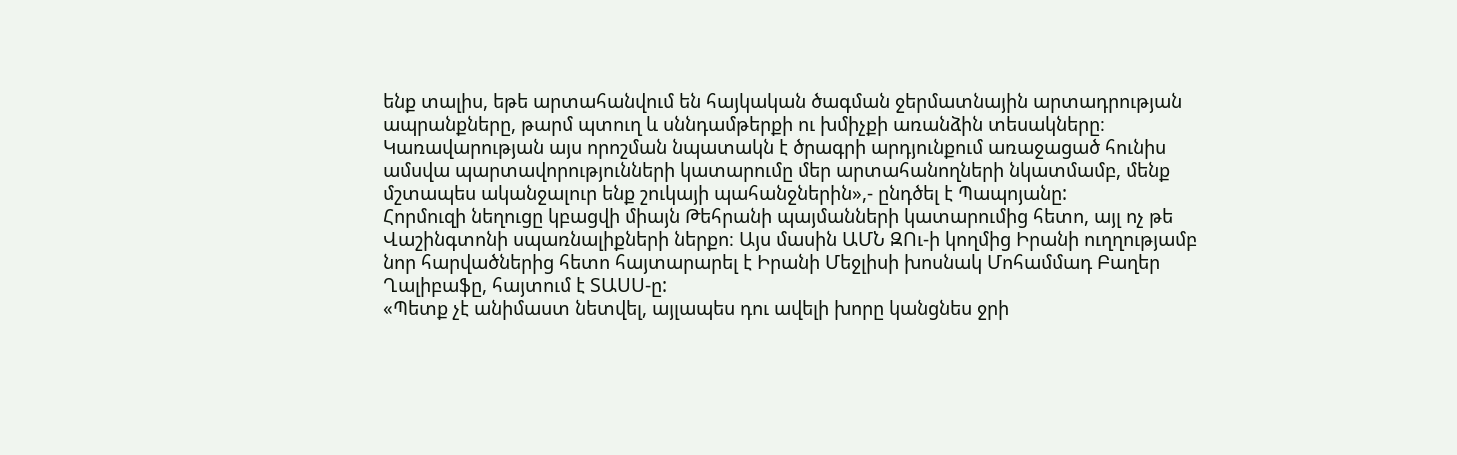ենք տալիս, եթե արտահանվում են հայկական ծագման ջերմատնային արտադրության ապրանքները, թարմ պտուղ և սննդամթերքի ու խմիչքի առանձին տեսակները։ Կառավարության այս որոշման նպատակն է ծրագրի արդյունքում առաջացած հունիս ամսվա պարտավորությունների կատարումը մեր արտահանողների նկատմամբ, մենք մշտապես ականջալուր ենք շուկայի պահանջներին»,- ընդծել է Պապոյանը:
Հորմուզի նեղուցը կբացվի միայն Թեհրանի պայմանների կատարումից հետո, այլ ոչ թե Վաշինգտոնի սպառնալիքների ներքո։ Այս մասին ԱՄՆ ԶՈւ-ի կողմից Իրանի ուղղությամբ նոր հարվածներից հետո հայտարարել է Իրանի Մեջլիսի խոսնակ Մոհամմադ Բաղեր Ղալիբաֆը, հայտում է ՏԱՍՍ-ը:
«Պետք չէ անիմաստ նետվել, այլապես դու ավելի խորը կանցնես ջրի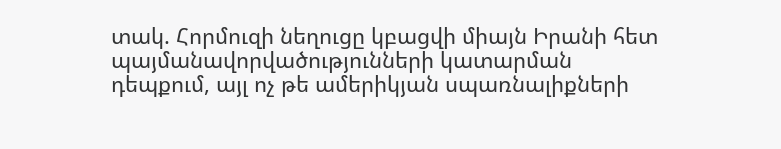տակ. Հորմուզի նեղուցը կբացվի միայն Իրանի հետ պայմանավորվածությունների կատարման դեպքում, այլ ոչ թե ամերիկյան սպառնալիքների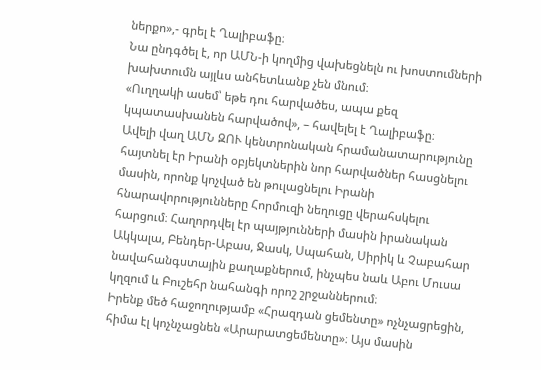ներքո»,- գրել է Ղալիբաֆը։
Նա ընդգծել է, որ ԱՄՆ-ի կողմից վախեցնելն ու խոստումների խախտումն այլևս անհետևանք չեն մնում։
«Ուղղակի ասեմ՝ եթե դու հարվածես, ապա քեզ կպատասխանեն հարվածով», – հավելել է Ղալիբաֆը։
Ավելի վաղ ԱՄՆ ԶՈՒ կենտրոնական հրամանատարությունը հայտնել էր Իրանի օբյեկտներին նոր հարվածներ հասցնելու մասին, որոնք կոչված են թուլացնելու Իրանի հնարավորությունները Հորմուզի նեղուցը վերահսկելու հարցում։ Հաղորդվել էր պայթյունների մասին իրանական Ակկալա, Բենդեր-Աբաս, Ջասկ, Սպահան, Սիրիկ և Չաբահար նավահանգստային քաղաքներում, ինչպես նաև Աբու Մուսա կղզում և Բուշեհր նահանգի որոշ շրջաններում։
Իրենք մեծ հաջողությամբ «Հրազդան ցեմենտը» ոչնչացրեցին, հիմա էլ կոչնչացնեն «Արարատցեմենտը»։ Այս մասին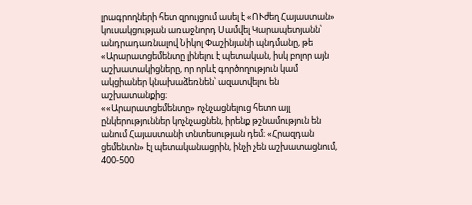լրագրողների հետ զրույցում ասել է «ՈՒժեղ Հայաստան» կուսակցության առաջնորդ Սամվել Կարապետյանն՝ անդրադառնալով Նիկոլ Փաշինյանի պնդմանը, թե «Արարատցեմենտը լինելու է պետական, իսկ բոլոր այն աշխատակիցները, որ որևէ գործողություն կամ ակցիաներ կնախաձեռնեն՝ ազատվելու են աշխատանքից։
««Արարատցեմենտը» ոչնչացնելուց հետո այլ ընկերություններ կոչնչացնեն, իրենք թշնամություն են անում Հայաստանի տնտեսության դեմ։ «Հրազդան ցեմենտն» էլ պետականացրին, ինչի չեն աշխատացնում, 400-500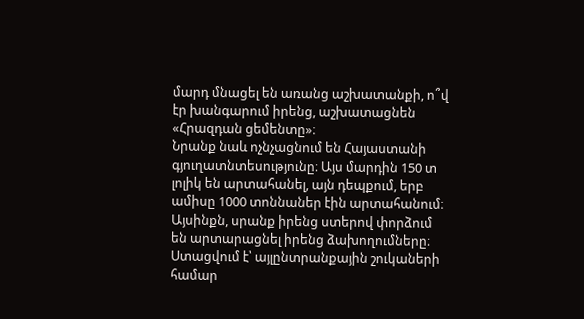մարդ մնացել են առանց աշխատանքի, ո՞վ էր խանգարում իրենց, աշխատացնեն «Հրազդան ցեմենտը»։
Նրանք նաև ոչնչացնում են Հայաստանի գյուղատնտեսությունը։ Այս մարդին 150 տ լոլիկ են արտահանել, այն դեպքում, երբ ամիսը 1000 տոննաներ էին արտահանում։ Այսինքն, սրանք իրենց ստերով փորձում են արտարացնել իրենց ձախողումները։
Ստացվում է՝ այլընտրանքային շուկաների համար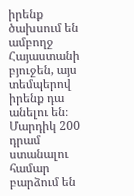իրենք ծախսում են ամբողջ Հայաստանի բյուջեն, այս տեմպերով իրենք դա անելու են։
Մարդիկ 200 դրամ ստանալու համար բարձում են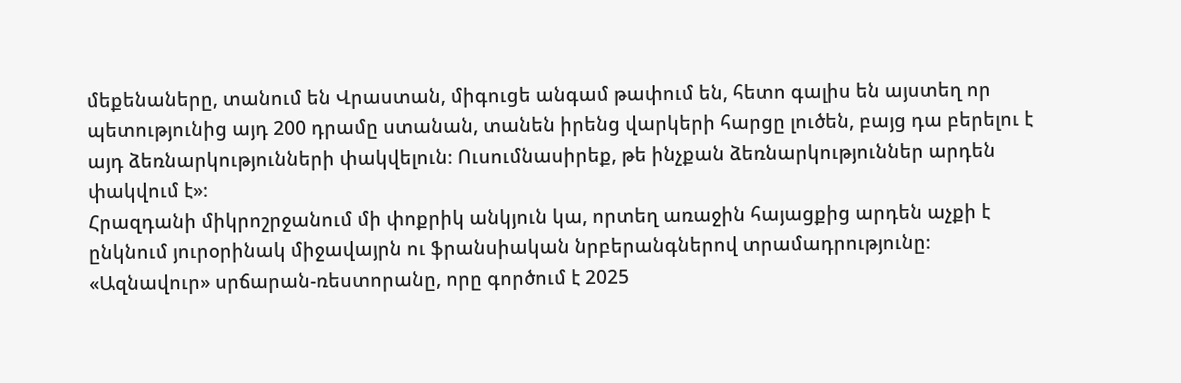մեքենաները, տանում են Վրաստան, միգուցե անգամ թափում են, հետո գալիս են այստեղ որ պետությունից այդ 200 դրամը ստանան, տանեն իրենց վարկերի հարցը լուծեն, բայց դա բերելու է այդ ձեռնարկությունների փակվելուն։ Ուսումնասիրեք, թե ինչքան ձեռնարկություններ արդեն փակվում է»։
Հրազդանի միկրոշրջանում մի փոքրիկ անկյուն կա, որտեղ առաջին հայացքից արդեն աչքի է ընկնում յուրօրինակ միջավայրն ու ֆրանսիական նրբերանգներով տրամադրությունը։
«Ազնավուր» սրճարան-ռեստորանը, որը գործում է 2025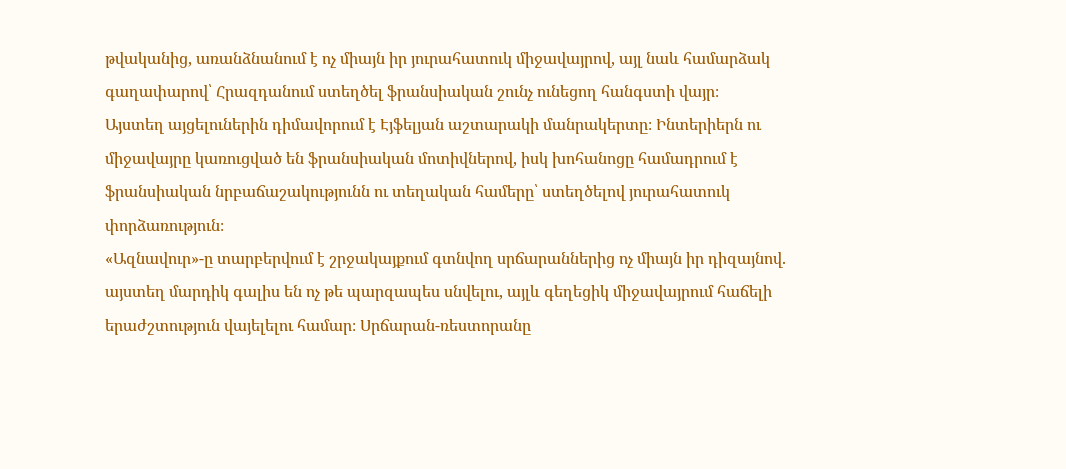թվականից, առանձնանում է ոչ միայն իր յուրահատուկ միջավայրով, այլ նաև համարձակ գաղափարով՝ Հրազդանում ստեղծել ֆրանսիական շունչ ունեցող հանգստի վայր։
Այստեղ այցելուներին դիմավորում է Էյֆելյան աշտարակի մանրակերտը։ Ինտերիերն ու միջավայրը կառուցված են ֆրանսիական մոտիվներով, իսկ խոհանոցը համադրում է ֆրանսիական նրբաճաշակությունն ու տեղական համերը՝ ստեղծելով յուրահատուկ փորձառություն։
«Ազնավուր»-ը տարբերվում է շրջակայքում գտնվող սրճարաններից ոչ միայն իր դիզայնով. այստեղ մարդիկ գալիս են ոչ թե պարզապես սնվելու, այլև գեղեցիկ միջավայրում հաճելի երաժշտություն վայելելու համար։ Սրճարան-ռեստորանը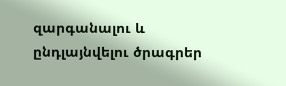զարգանալու և ընդլայնվելու ծրագրեր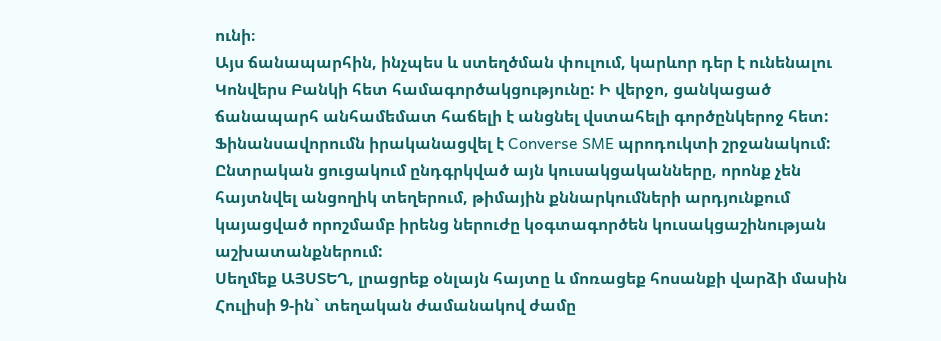ունի։
Այս ճանապարհին, ինչպես և ստեղծման փուլում, կարևոր դեր է ունենալու Կոնվերս Բանկի հետ համագործակցությունը: Ի վերջո, ցանկացած ճանապարհ անհամեմատ հաճելի է անցնել վստահելի գործընկերոջ հետ:
Ֆինանսավորումն իրականացվել է Converse SME պրոդուկտի շրջանակում:
Ընտրական ցուցակում ընդգրկված այն կուսակցականները, որոնք չեն հայտնվել անցողիկ տեղերում, թիմային քննարկումների արդյունքում կայացված որոշմամբ իրենց ներուժը կօգտագործեն կուսակցաշինության աշխատանքներում:
Սեղմեք ԱՅՍՏԵՂ, լրացրեք օնլայն հայտը և մոռացեք հոսանքի վարձի մասին
Հուլիսի 9-ին` տեղական ժամանակով ժամը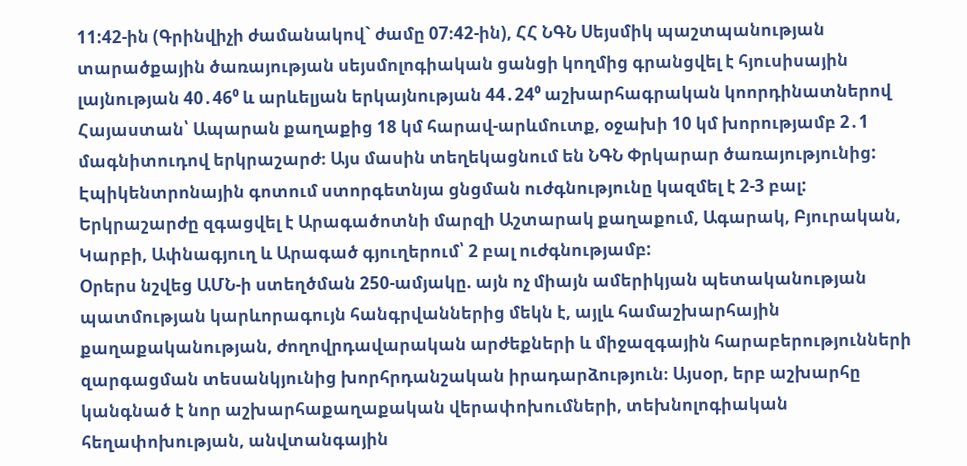11:42-ին (Գրինվիչի ժամանակով` ժամը 07։42-ին), ՀՀ ՆԳՆ Սեյսմիկ պաշտպանության տարածքային ծառայության սեյսմոլոգիական ցանցի կողմից գրանցվել է հյուսիսային լայնության 40․46⁰ և արևելյան երկայնության 44․24⁰ աշխարհագրական կոորդինատներով Հայաստան՝ Ապարան քաղաքից 18 կմ հարավ-արևմուտք, օջախի 10 կմ խորությամբ 2․1 մագնիտուդով երկրաշարժ։ Այս մասին տեղեկացնում են ՆԳՆ Փրկարար ծառայությունից:
Էպիկենտրոնային գոտում ստորգետնյա ցնցման ուժգնությունը կազմել է 2-3 բալ:
Երկրաշարժը զգացվել է Արագածոտնի մարզի Աշտարակ քաղաքում, Ագարակ, Բյուրական, Կարբի, Ափնագյուղ և Արագած գյուղերում՝ 2 բալ ուժգնությամբ:
Օրերս նշվեց ԱՄՆ-ի ստեղծման 250-ամյակը. այն ոչ միայն ամերիկյան պետականության պատմության կարևորագույն հանգրվաններից մեկն է, այլև համաշխարհային քաղաքականության, ժողովրդավարական արժեքների և միջազգային հարաբերությունների զարգացման տեսանկյունից խորհրդանշական իրադարձություն։ Այսօր, երբ աշխարհը կանգնած է նոր աշխարհաքաղաքական վերափոխումների, տեխնոլոգիական հեղափոխության, անվտանգային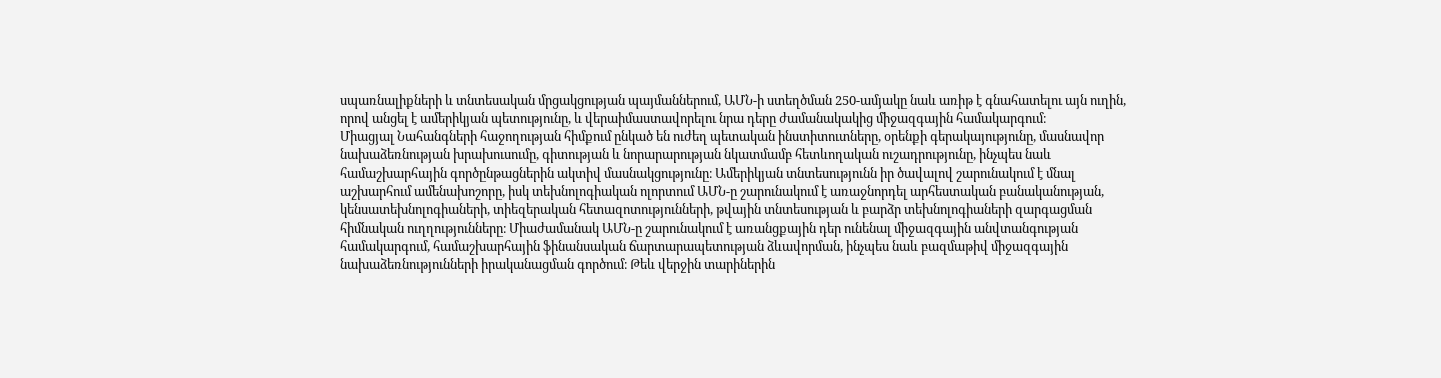սպառնալիքների և տնտեսական մրցակցության պայմաններում, ԱՄՆ-ի ստեղծման 250-ամյակը նաև առիթ է գնահատելու այն ուղին, որով անցել է ամերիկյան պետությունը, և վերաիմաստավորելու նրա դերը ժամանակակից միջազգային համակարգում։
Միացյալ Նահանգների հաջողության հիմքում ընկած են ուժեղ պետական ինստիտուտները, օրենքի գերակայությունը, մասնավոր նախաձեռնության խրախուսումը, գիտության և նորարարության նկատմամբ հետևողական ուշադրությունը, ինչպես նաև համաշխարհային գործընթացներին ակտիվ մասնակցությունը։ Ամերիկյան տնտեսությունն իր ծավալով շարունակում է մնալ աշխարհում ամենախոշորը, իսկ տեխնոլոգիական ոլորտում ԱՄՆ-ը շարունակում է առաջնորդել արհեստական բանականության, կենսատեխնոլոգիաների, տիեզերական հետազոտությունների, թվային տնտեսության և բարձր տեխնոլոգիաների զարգացման հիմնական ուղղությունները։ Միաժամանակ ԱՄՆ-ը շարունակում է առանցքային դեր ունենալ միջազգային անվտանգության համակարգում, համաշխարհային ֆինանսական ճարտարապետության ձևավորման, ինչպես նաև բազմաթիվ միջազգային նախաձեռնությունների իրականացման գործում։ Թեև վերջին տարիներին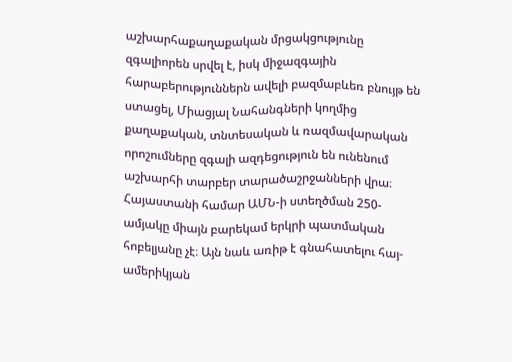աշխարհաքաղաքական մրցակցությունը զգալիորեն սրվել է, իսկ միջազգային հարաբերություններն ավելի բազմաբևեռ բնույթ են ստացել, Միացյալ Նահանգների կողմից քաղաքական, տնտեսական և ռազմավարական որոշումները զգալի ազդեցություն են ունենում աշխարհի տարբեր տարածաշրջանների վրա։
Հայաստանի համար ԱՄՆ-ի ստեղծման 250-ամյակը միայն բարեկամ երկրի պատմական հոբելյանը չէ։ Այն նաև առիթ է գնահատելու հայ-ամերիկյան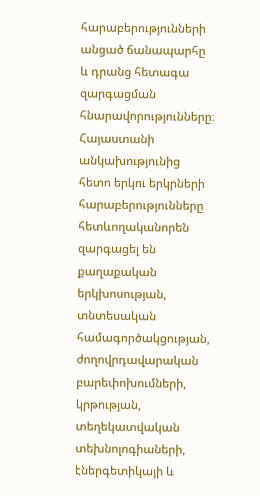հարաբերությունների անցած ճանապարհը և դրանց հետագա զարգացման հնարավորությունները։ Հայաստանի անկախությունից հետո երկու երկրների հարաբերությունները հետևողականորեն զարգացել են քաղաքական երկխոսության, տնտեսական համագործակցության, ժողովրդավարական բարեփոխումների, կրթության, տեղեկատվական տեխնոլոգիաների, էներգետիկայի և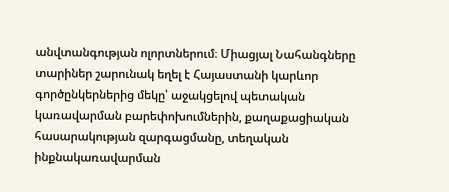անվտանգության ոլորտներում։ Միացյալ Նահանգները տարիներ շարունակ եղել է Հայաստանի կարևոր գործընկերներից մեկը՝ աջակցելով պետական կառավարման բարեփոխումներին, քաղաքացիական հասարակության զարգացմանը, տեղական ինքնակառավարման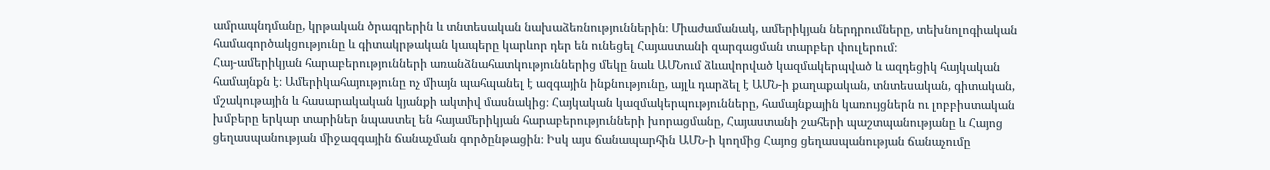ամրապնդմանը, կրթական ծրագրերին և տնտեսական նախաձեռնություններին։ Միաժամանակ, ամերիկյան ներդրումները, տեխնոլոգիական համագործակցությունը և գիտակրթական կապերը կարևոր դեր են ունեցել Հայաստանի զարգացման տարբեր փուլերում։
Հայ-ամերիկյան հարաբերությունների առանձնահատկություններից մեկը նաև ԱՄՆում ձևավորված կազմակերպված և ազդեցիկ հայկական համայնքն է։ Ամերիկահայությունը ոչ միայն պահպանել է ազգային ինքնությունը, այլև դարձել է ԱՄՆ-ի քաղաքական, տնտեսական, գիտական, մշակութային և հասարակական կյանքի ակտիվ մասնակից։ Հայկական կազմակերպությունները, համայնքային կառույցներն ու լոբբիստական խմբերը երկար տարիներ նպաստել են հայամերիկյան հարաբերությունների խորացմանը, Հայաստանի շահերի պաշտպանությանը և Հայոց ցեղասպանության միջազգային ճանաչման գործընթացին։ Իսկ այս ճանապարհին ԱՄՆ-ի կողմից Հայոց ցեղասպանության ճանաչումը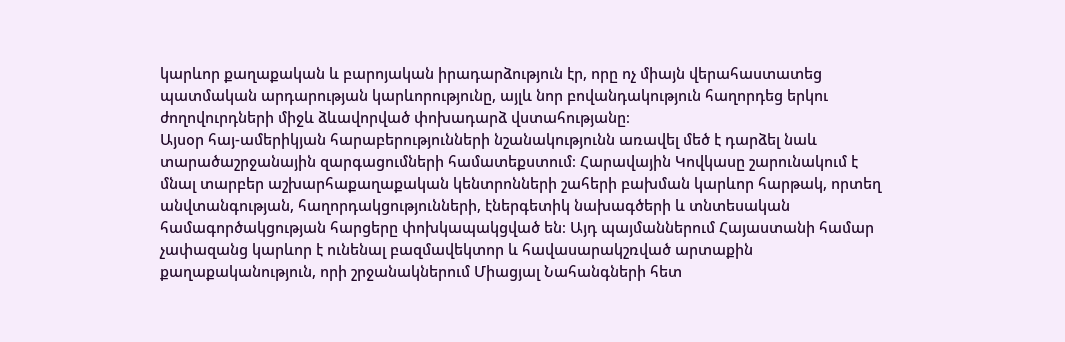կարևոր քաղաքական և բարոյական իրադարձություն էր, որը ոչ միայն վերահաստատեց պատմական արդարության կարևորությունը, այլև նոր բովանդակություն հաղորդեց երկու ժողովուրդների միջև ձևավորված փոխադարձ վստահությանը։
Այսօր հայ-ամերիկյան հարաբերությունների նշանակությունն առավել մեծ է դարձել նաև տարածաշրջանային զարգացումների համատեքստում։ Հարավային Կովկասը շարունակում է մնալ տարբեր աշխարհաքաղաքական կենտրոնների շահերի բախման կարևոր հարթակ, որտեղ անվտանգության, հաղորդակցությունների, էներգետիկ նախագծերի և տնտեսական համագործակցության հարցերը փոխկապակցված են։ Այդ պայմաններում Հայաստանի համար չափազանց կարևոր է ունենալ բազմավեկտոր և հավասարակշռված արտաքին քաղաքականություն, որի շրջանակներում Միացյալ Նահանգների հետ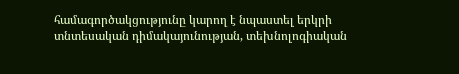համագործակցությունը կարող է նպաստել երկրի տնտեսական դիմակայունության, տեխնոլոգիական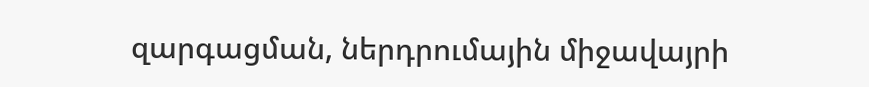զարգացման, ներդրումային միջավայրի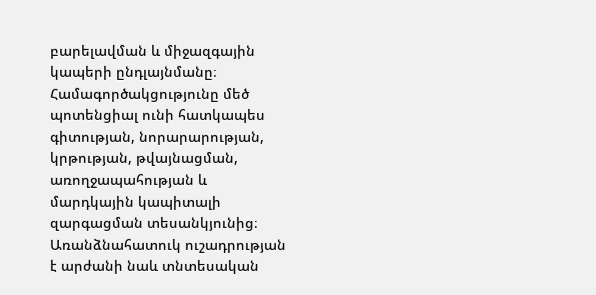բարելավման և միջազգային կապերի ընդլայնմանը։
Համագործակցությունը մեծ պոտենցիալ ունի հատկապես գիտության, նորարարության, կրթության, թվայնացման, առողջապահության և մարդկային կապիտալի զարգացման տեսանկյունից։ Առանձնահատուկ ուշադրության է արժանի նաև տնտեսական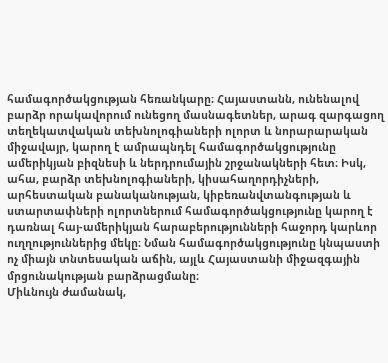համագործակցության հեռանկարը։ Հայաստանն, ունենալով բարձր որակավորում ունեցող մասնագետներ, արագ զարգացող տեղեկատվական տեխնոլոգիաների ոլորտ և նորարարական միջավայր, կարող է ամրապնդել համագործակցությունը ամերիկյան բիզնեսի և ներդրումային շրջանակների հետ։ Իսկ, ահա, բարձր տեխնոլոգիաների, կիսահաղորդիչների, արհեստական բանականության, կիբեռանվտանգության և ստարտափների ոլորտներում համագործակցությունը կարող է դառնալ հայ-ամերիկյան հարաբերությունների հաջորդ կարևոր ուղղություններից մեկը։ Նման համագործակցությունը կնպաստի ոչ միայն տնտեսական աճին, այլև Հայաստանի միջազգային մրցունակության բարձրացմանը։
Միևնույն ժամանակ,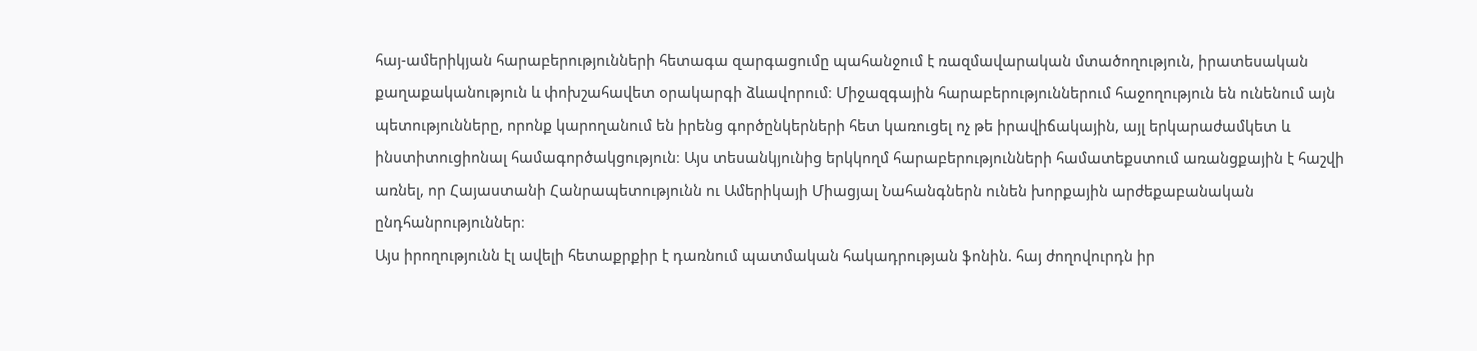հայ-ամերիկյան հարաբերությունների հետագա զարգացումը պահանջում է ռազմավարական մտածողություն, իրատեսական քաղաքականություն և փոխշահավետ օրակարգի ձևավորում։ Միջազգային հարաբերություններում հաջողություն են ունենում այն պետությունները, որոնք կարողանում են իրենց գործընկերների հետ կառուցել ոչ թե իրավիճակային, այլ երկարաժամկետ և ինստիտուցիոնալ համագործակցություն։ Այս տեսանկյունից երկկողմ հարաբերությունների համատեքստում առանցքային է հաշվի առնել, որ Հայաստանի Հանրապետությունն ու Ամերիկայի Միացյալ Նահանգներն ունեն խորքային արժեքաբանական ընդհանրություններ։
Այս իրողությունն էլ ավելի հետաքրքիր է դառնում պատմական հակադրության ֆոնին. հայ ժողովուրդն իր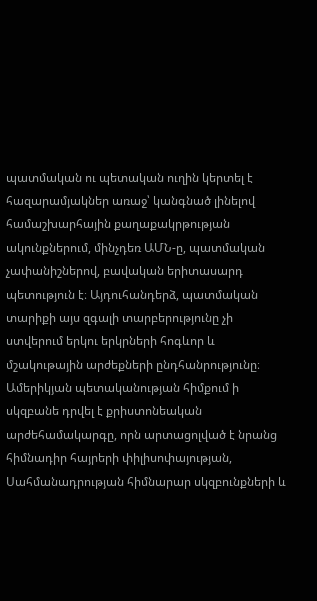պատմական ու պետական ուղին կերտել է հազարամյակներ առաջ՝ կանգնած լինելով համաշխարհային քաղաքակրթության ակունքներում, մինչդեռ ԱՄՆ-ը, պատմական չափանիշներով, բավական երիտասարդ պետություն է։ Այդուհանդերձ, պատմական տարիքի այս զգալի տարբերությունը չի ստվերում երկու երկրների հոգևոր և մշակութային արժեքների ընդհանրությունը։ Ամերիկյան պետականության հիմքում ի սկզբանե դրվել է քրիստոնեական արժեհամակարգը, որն արտացոլված է նրանց հիմնադիր հայրերի փիլիսոփայության, Սահմանադրության հիմնարար սկզբունքների և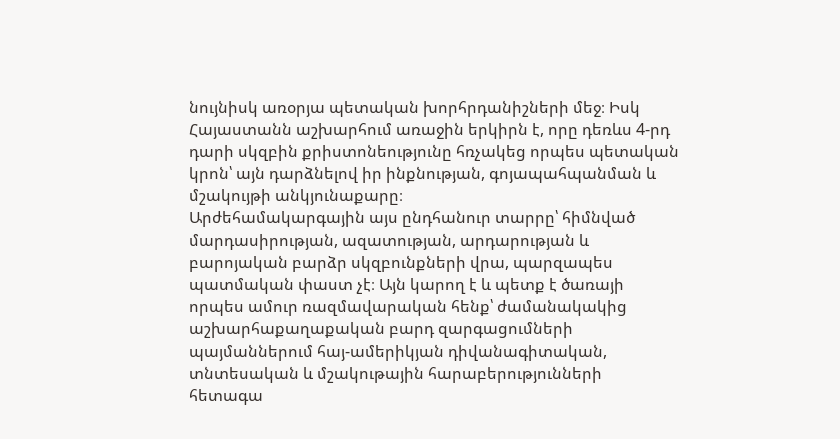նույնիսկ առօրյա պետական խորհրդանիշների մեջ։ Իսկ Հայաստանն աշխարհում առաջին երկիրն է, որը դեռևս 4-րդ դարի սկզբին քրիստոնեությունը հռչակեց որպես պետական կրոն՝ այն դարձնելով իր ինքնության, գոյապահպանման և մշակույթի անկյունաքարը։
Արժեհամակարգային այս ընդհանուր տարրը՝ հիմնված մարդասիրության, ազատության, արդարության և բարոյական բարձր սկզբունքների վրա, պարզապես պատմական փաստ չէ։ Այն կարող է և պետք է ծառայի որպես ամուր ռազմավարական հենք՝ ժամանակակից աշխարհաքաղաքական բարդ զարգացումների պայմաններում հայ-ամերիկյան դիվանագիտական, տնտեսական և մշակութային հարաբերությունների հետագա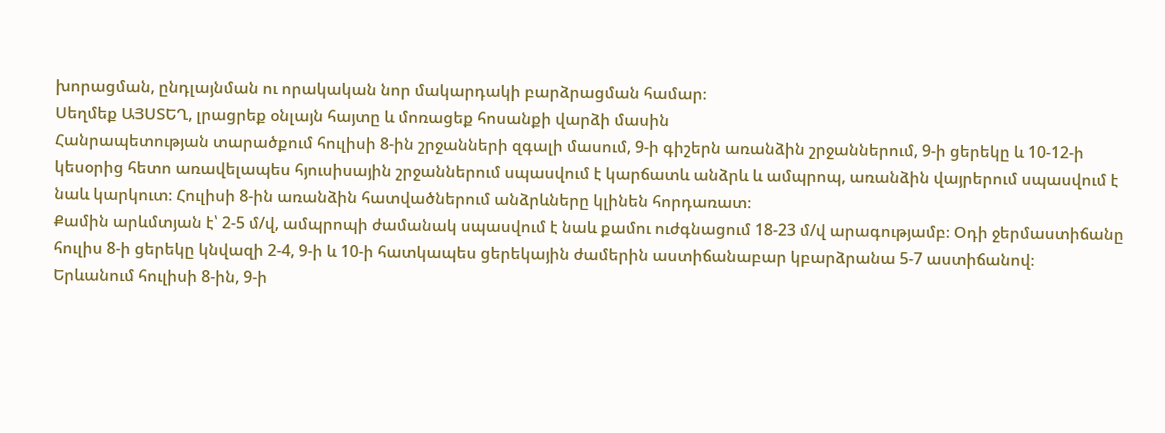խորացման, ընդլայնման ու որակական նոր մակարդակի բարձրացման համար։
Սեղմեք ԱՅՍՏԵՂ, լրացրեք օնլայն հայտը և մոռացեք հոսանքի վարձի մասին
Հանրապետության տարածքում հուլիսի 8-ին շրջանների զգալի մասում, 9-ի գիշերն առանձին շրջաններում, 9-ի ցերեկը և 10-12-ի կեսօրից հետո առավելապես հյուսիսային շրջաններում սպասվում է կարճատև անձրև և ամպրոպ, առանձին վայրերում սպասվում է նաև կարկուտ։ Հուլիսի 8-ին առանձին հատվածներում անձրևները կլինեն հորդառատ։
Քամին արևմտյան է՝ 2-5 մ/վ, ամպրոպի ժամանակ սպասվում է նաև քամու ուժգնացում 18-23 մ/վ արագությամբ։ Օդի ջերմաստիճանը հուլիս 8-ի ցերեկը կնվազի 2-4, 9-ի և 10-ի հատկապես ցերեկային ժամերին աստիճանաբար կբարձրանա 5-7 աստիճանով։
Երևանում հուլիսի 8-ին, 9-ի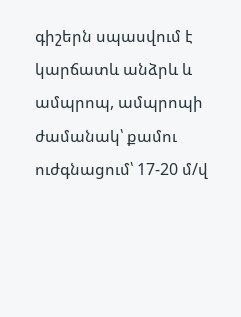գիշերն սպասվում է կարճատև անձրև և ամպրոպ, ամպրոպի ժամանակ՝ քամու ուժգնացում՝ 17-20 մ/վ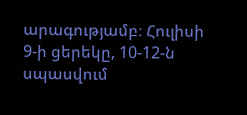արագությամբ։ Հուլիսի 9-ի ցերեկը, 10-12-ն սպասվում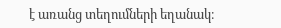է առանց տեղումների եղանակ։